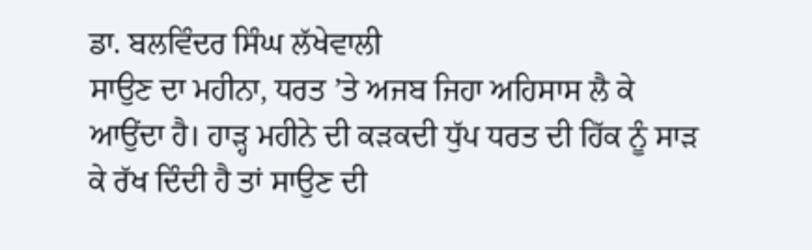ਡਾ. ਬਲਵਿੰਦਰ ਸਿੰਘ ਲੱਖੇਵਾਲੀ
ਸਾਉਣ ਦਾ ਮਹੀਨਾ, ਧਰਤ ’ਤੇ ਅਜਬ ਜਿਹਾ ਅਹਿਸਾਸ ਲੈ ਕੇ ਆਉਂਦਾ ਹੈ। ਹਾੜ੍ਹ ਮਹੀਨੇ ਦੀ ਕੜਕਦੀ ਧੁੱਪ ਧਰਤ ਦੀ ਹਿੱਕ ਨੂੰ ਸਾੜ ਕੇ ਰੱਖ ਦਿੰਦੀ ਹੈ ਤਾਂ ਸਾਉਣ ਦੀ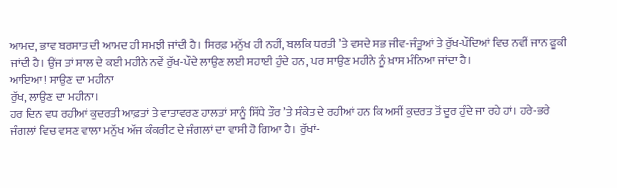ਆਮਦ, ਭਾਵ ਬਰਸਾਤ ਦੀ ਆਮਦ ਹੀ ਸਮਝੀ ਜਾਂਦੀ ਹੈ। ਸਿਰਫ਼ ਮਨੁੱਖ ਹੀ ਨਹੀਂ, ਬਲਕਿ ਧਰਤੀ ’ਤੇ ਵਸਦੇ ਸਭ ਜੀਵ-ਜੰਤੂਆਂ ਤੇ ਰੁੱਖ-ਪੌਦਿਆਂ ਵਿਚ ਨਵੀਂ ਜਾਨ ਫੂਕੀ ਜਾਂਦੀ ਹੈ। ਉਂਜ ਤਾਂ ਸਾਲ ਦੇ ਕਈ ਮਹੀਨੇ ਨਵੇਂ ਰੁੱਖ-ਪੌਦੇ ਲਾਉਣ ਲਈ ਸਹਾਈ ਹੁੰਦੇ ਹਨ, ਪਰ ਸਾਉਣ ਮਹੀਨੇ ਨੂੰ ਖ਼ਾਸ ਮੰਨਿਆ ਜਾਂਦਾ ਹੈ।
ਆਇਆ! ਸਾਉਣ ਦਾ ਮਹੀਨਾ
ਰੁੱਖ, ਲਾਉਣ ਦਾ ਮਹੀਨਾ।
ਹਰ ਦਿਨ ਵਧ ਰਹੀਆਂ ਕੁਦਰਤੀ ਆਫ਼ਤਾਂ ਤੇ ਵਾਤਾਵਰਣ ਹਾਲਤਾਂ ਸਾਨੂੰ ਸਿੱਧੇ ਤੌਰ ’ਤੇ ਸੰਕੇਤ ਦੇ ਰਹੀਆਂ ਹਨ ਕਿ ਅਸੀਂ ਕੁਦਰਤ ਤੋਂ ਦੂਰ ਹੁੰਦੇ ਜਾ ਰਹੇ ਹਾਂ। ਹਰੇ-ਭਰੇ ਜੰਗਲਾਂ ਵਿਚ ਵਸਣ ਵਾਲਾ ਮਨੁੱਖ ਅੱਜ ਕੰਕਰੀਟ ਦੇ ਜੰਗਲਾਂ ਦਾ ਵਾਸੀ ਹੋ ਗਿਆ ਹੈ। ਰੁੱਖਾਂ-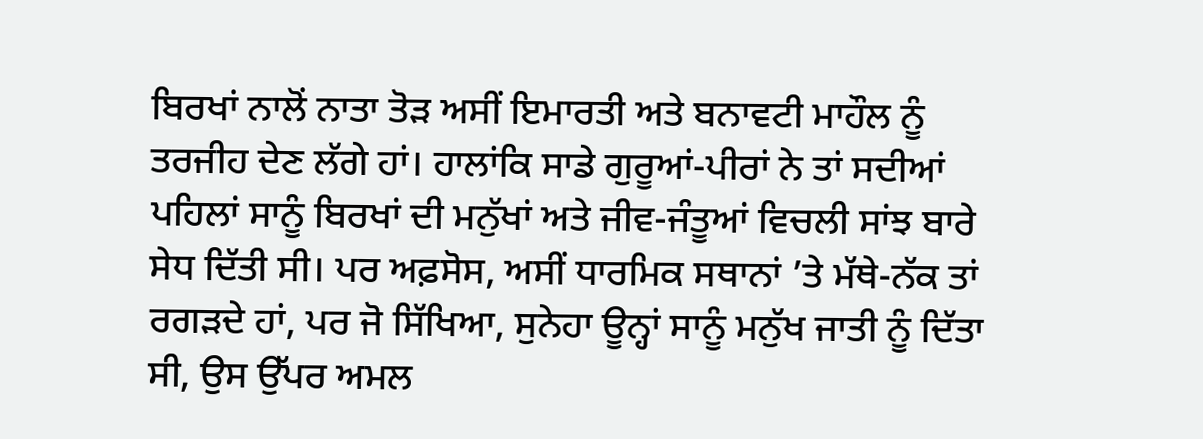ਬਿਰਖਾਂ ਨਾਲੋਂ ਨਾਤਾ ਤੋੜ ਅਸੀਂ ਇਮਾਰਤੀ ਅਤੇ ਬਨਾਵਟੀ ਮਾਹੌਲ ਨੂੰ ਤਰਜੀਹ ਦੇਣ ਲੱਗੇ ਹਾਂ। ਹਾਲਾਂਕਿ ਸਾਡੇ ਗੁਰੂਆਂ-ਪੀਰਾਂ ਨੇ ਤਾਂ ਸਦੀਆਂ ਪਹਿਲਾਂ ਸਾਨੂੰ ਬਿਰਖਾਂ ਦੀ ਮਨੁੱਖਾਂ ਅਤੇ ਜੀਵ-ਜੰਤੂਆਂ ਵਿਚਲੀ ਸਾਂਝ ਬਾਰੇ ਸੇਧ ਦਿੱਤੀ ਸੀ। ਪਰ ਅਫ਼ਸੋਸ, ਅਸੀਂ ਧਾਰਮਿਕ ਸਥਾਨਾਂ ’ਤੇ ਮੱਥੇ-ਨੱਕ ਤਾਂ ਰਗੜਦੇ ਹਾਂ, ਪਰ ਜੋ ਸਿੱਖਿਆ, ਸੁਨੇਹਾ ਊਨ੍ਹਾਂ ਸਾਨੂੰ ਮਨੁੱਖ ਜਾਤੀ ਨੂੰ ਦਿੱਤਾ ਸੀ, ਉਸ ਉੱਪਰ ਅਮਲ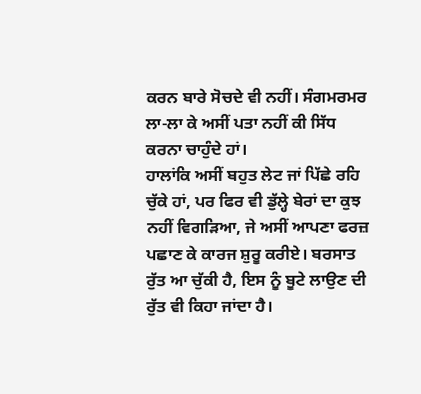ਕਰਨ ਬਾਰੇ ਸੋਚਦੇ ਵੀ ਨਹੀਂ। ਸੰਗਮਰਮਰ ਲਾ-ਲਾ ਕੇ ਅਸੀਂ ਪਤਾ ਨਹੀਂ ਕੀ ਸਿੱਧ ਕਰਨਾ ਚਾਹੁੰਦੇ ਹਾਂ।
ਹਾਲਾਂਕਿ ਅਸੀਂ ਬਹੁਤ ਲੇਟ ਜਾਂ ਪਿੱਛੇ ਰਹਿ ਚੁੱਕੇ ਹਾਂ, ਪਰ ਫਿਰ ਵੀ ਡੁੱਲ੍ਹੇ ਬੇਰਾਂ ਦਾ ਕੁਝ ਨਹੀਂ ਵਿਗੜਿਆ, ਜੇ ਅਸੀਂ ਆਪਣਾ ਫਰਜ਼ ਪਛਾਣ ਕੇ ਕਾਰਜ ਸ਼ੁਰੂ ਕਰੀਏ। ਬਰਸਾਤ ਰੁੱਤ ਆ ਚੁੱਕੀ ਹੈ, ਇਸ ਨੂੰ ਬੂਟੇ ਲਾਉਣ ਦੀ ਰੁੱਤ ਵੀ ਕਿਹਾ ਜਾਂਦਾ ਹੈ।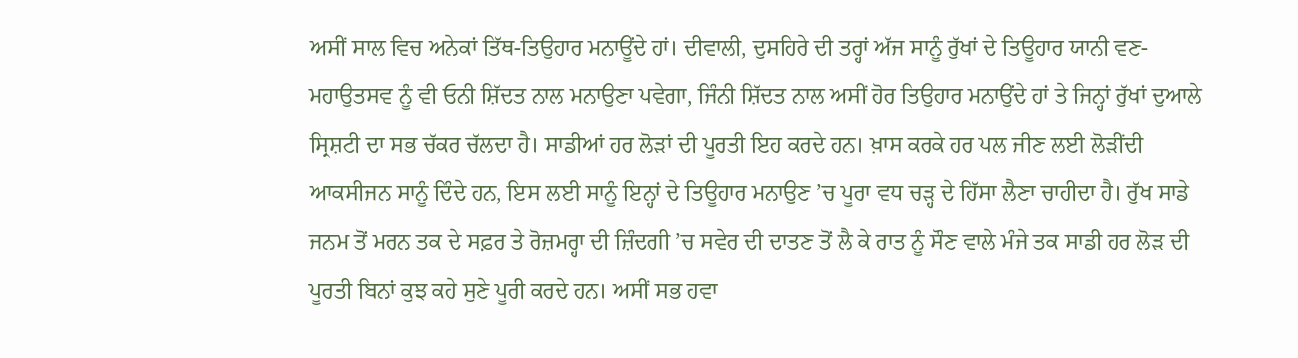ਅਸੀਂ ਸਾਲ ਵਿਚ ਅਨੇਕਾਂ ਤਿੱਥ-ਤਿਉਹਾਰ ਮਨਾਊਂਦੇ ਹਾਂ। ਦੀਵਾਲੀ, ਦੁਸਹਿਰੇ ਦੀ ਤਰ੍ਹਾਂ ਅੱਜ ਸਾਨੂੰ ਰੁੱਖਾਂ ਦੇ ਤਿਊਹਾਰ ਯਾਨੀ ਵਣ-ਮਹਾਉਤਸਵ ਨੂੰ ਵੀ ਓਨੀ ਸ਼ਿੱਦਤ ਨਾਲ ਮਨਾਉਣਾ ਪਵੇਗਾ, ਜਿੰਨੀ ਸ਼ਿੱਦਤ ਨਾਲ ਅਸੀਂ ਹੋਰ ਤਿਉਹਾਰ ਮਨਾਉਂਦੇ ਹਾਂ ਤੇ ਜਿਨ੍ਹਾਂ ਰੁੱਖਾਂ ਦੁਆਲੇ ਸ੍ਰਿਸ਼ਟੀ ਦਾ ਸਭ ਚੱਕਰ ਚੱਲਦਾ ਹੈ। ਸਾਡੀਆਂ ਹਰ ਲੋੜਾਂ ਦੀ ਪੂਰਤੀ ਇਹ ਕਰਦੇ ਹਨ। ਖ਼ਾਸ ਕਰਕੇ ਹਰ ਪਲ ਜੀਣ ਲਈ ਲੋੜੀਂਦੀ ਆਕਸੀਜਨ ਸਾਨੂੰ ਦਿੰਦੇ ਹਨ, ਇਸ ਲਈ ਸਾਨੂੰ ਇਨ੍ਹਾਂ ਦੇ ਤਿਊਹਾਰ ਮਨਾਉਣ ’ਚ ਪੂਰਾ ਵਧ ਚੜ੍ਹ ਦੇ ਹਿੱਸਾ ਲੈਣਾ ਚਾਹੀਦਾ ਹੈ। ਰੁੱਖ ਸਾਡੇ ਜਨਮ ਤੋਂ ਮਰਨ ਤਕ ਦੇ ਸਫ਼ਰ ਤੇ ਰੋਜ਼ਮਰ੍ਹਾ ਦੀ ਜ਼ਿੰਦਗੀ ’ਚ ਸਵੇਰ ਦੀ ਦਾਤਣ ਤੋਂ ਲੈ ਕੇ ਰਾਤ ਨੂੰ ਸੌਣ ਵਾਲੇ ਮੰਜੇ ਤਕ ਸਾਡੀ ਹਰ ਲੋੜ ਦੀ ਪੂਰਤੀ ਬਿਨਾਂ ਕੁਝ ਕਹੇ ਸੁਣੇ ਪੂਰੀ ਕਰਦੇ ਹਨ। ਅਸੀਂ ਸਭ ਹਵਾ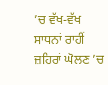’ਚ ਵੱਖ-ਵੱਖ ਸਾਧਨਾਂ ਰਾਹੀਂ ਜ਼ਹਿਰਾਂ ਘੋਲਣ ’ਚ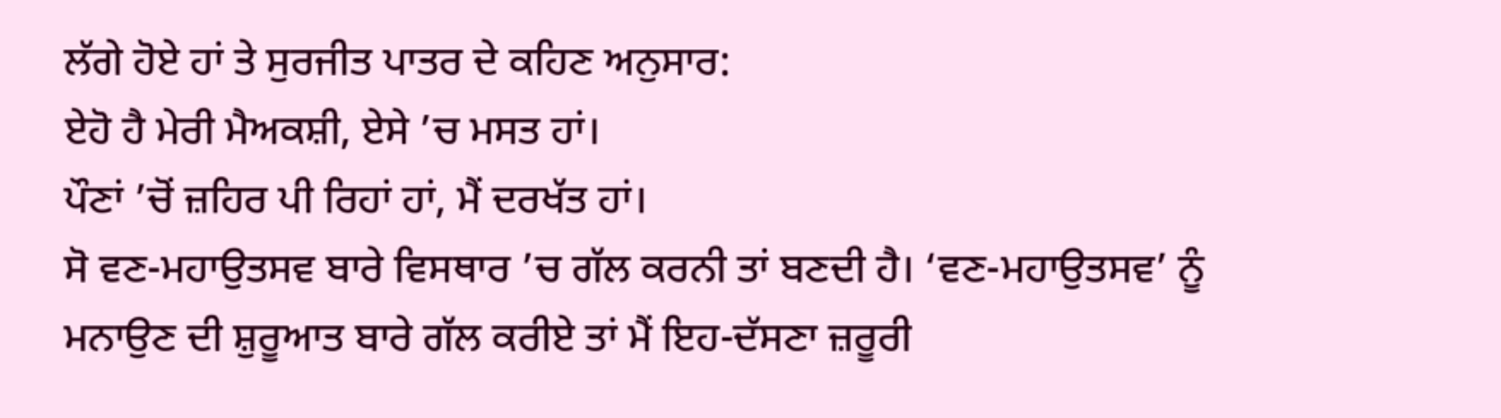ਲੱਗੇ ਹੋਏ ਹਾਂ ਤੇ ਸੁਰਜੀਤ ਪਾਤਰ ਦੇ ਕਹਿਣ ਅਨੁਸਾਰ:
ਏਹੋ ਹੈ ਮੇਰੀ ਮੈਅਕਸ਼ੀ, ਏਸੇ ’ਚ ਮਸਤ ਹਾਂ।
ਪੌਣਾਂ ’ਚੋਂ ਜ਼ਹਿਰ ਪੀ ਰਿਹਾਂ ਹਾਂ, ਮੈਂ ਦਰਖੱਤ ਹਾਂ।
ਸੋ ਵਣ-ਮਹਾਉਤਸਵ ਬਾਰੇ ਵਿਸਥਾਰ ’ਚ ਗੱਲ ਕਰਨੀ ਤਾਂ ਬਣਦੀ ਹੈ। ‘ਵਣ-ਮਹਾਉਤਸਵ’ ਨੂੰ ਮਨਾਉਣ ਦੀ ਸ਼ੁਰੂਆਤ ਬਾਰੇ ਗੱਲ ਕਰੀਏ ਤਾਂ ਮੈਂ ਇਹ-ਦੱਸਣਾ ਜ਼ਰੂਰੀ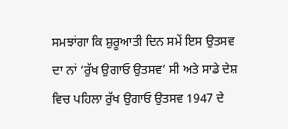ਸਮਝਾਂਗਾ ਕਿ ਸ਼ੁਰੂਆਤੀ ਦਿਨ ਸਮੇਂ ਇਸ ਉਤਸਵ ਦਾ ਨਾਂ ‘ਰੁੱਖ ਉਗਾਓ ਉਤਸਵ’ ਸੀ ਅਤੇ ਸਾਡੇ ਦੇਸ਼ ਵਿਚ ਪਹਿਲਾ ਰੁੱਖ ਉਗਾਓ ਉਤਸਵ 1947 ਦੇ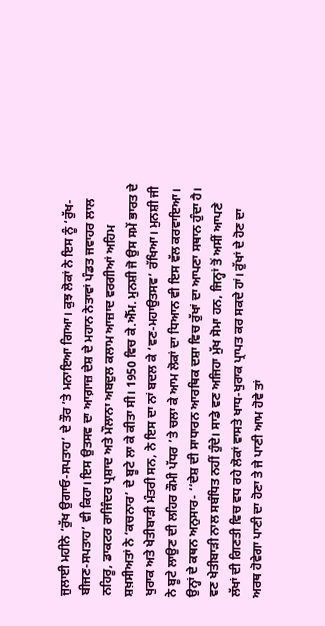ਜੁਲਾਈ ਮਹੀਨੇ ‘ਰੁੱਖ ਉਗਾਓ-ਸਪਤਾਹ’ ਦੇ ਤੌਰ ’ਤੇ ਮਨਾਇਆ ਗਿਆ। ਕੁਝ ਲੋਕਾਂ ਨੇ ਇਸ ਨੂੰ ‘ਰੁੱਖ-ਬੀਜਣ-ਸਪਤਾਹ’ ਵੀ ਕਿਹਾ। ਇਸ ਉਤਸਵ ਦਾ ਆਗ਼ਾਜ਼ ਦੇਸ਼ ਦੇ ਮਹਾਨ ਨੇਤਾਵਾਂ ਪੰਡਤ ਜਵਾਹਰ ਲਾਲ ਨਹਿਰੂ, ਡਾਕਟਰ ਰਾਜਿੰਦਰ ਪ੍ਰਸ਼ਾਦ ਅਤੇ ਮੌਲਾਨਾ ਅਬਦੁਲ ਕਲਾਮ ਆਜ਼ਾਦ ਵਰਗੀਆਂ ਅਹਿਮ ਸ਼ਖ਼ਸੀਅਤਾਂ ਨੇ ‘ਕਚਨਾਰ’ ਦੇ ਬੂਟੇ ਲਾ ਕੇ ਕੀਤਾ ਸੀ। 1950 ਵਿਚ ਕੇ.ਐੱਮ. ਮੁਨਸ਼ੀ ਜੋ ਉਸ ਸਮੇਂ ਭਾਰਤ ਦੇ ਖੁਰਾਕ ਅਤੇ ਖੇਤੀਬਾੜੀ ਮੰਤਰੀ ਸਨ, ਨੇ ਇਸ ਦਾ ਨਾਂ ਬਦਲ ਕੇ ‘ਵਣ-ਮਹਾਉਤਸਵ’ ਰੱਖਿਆ। ਮੁਨਸ਼ੀ ਜੀ ਨੇ ਬੂਟੇ ਲਾਉਣ ਦੀ ਲਹਿਰ ਕੌਮੀ ਪੱਧਰ ’ਤੇ ਚਲਾ ਕੇ ਆਮ ਲੋਕਾਂ ਦਾ ਧਿਆਨ ਵੀ ਇਸ ਵੱਲ ਕਰਵਾਇਆ। ਉਨ੍ਹਾਂ ਦੇ ਕਥਨ ਅਨੁਸਾਰ- ‘‘ਦੇਸ਼ ਦੀ ਸਾਧਾਰਨ ਆਰਥਿਕ ਦਸ਼ਾ ਵਿਚ ਰੁੱਖਾਂ ਦਾ ਆਪਣਾ ਸਥਾਨ ਹੁੰਦਾ ਹੈ। ਵਣ ਖੇਤੀਬਾੜੀ ਨਾਲ ਸਬੰਧਿਤ ਨਹੀਂ ਹੁੰਦੇ। ਸਾਡੇ ਵਣ ਅਜਿਹਾ ਮੁੱਖ ਸੋਮਾ ਹਨ, ਜਿਨ੍ਹਾਂ ਤੋਂ ਅਸੀਂ ਆਪਣੇ ਲੱਖਾਂ ਦੀ ਗਿਣਤੀ ਵਿਚ ਵਧ ਰਹੇ ਲੋਕਾਂ ਵਾਸਤੇ ਖਾਧ-ਖੁਰਾਕ ਪ੍ਰਾਪਤ ਕਰ ਸਕਦੇ ਹਾਂ। ਰੁੱਖਾਂ ਦੇ ਹੋਣ ਦਾ ਅਰਥ ਹੋਵੇਗਾ ਪਾਣੀ ਦਾ ਹੋਣਾ ਤੇ ਜੇ ਪਾਣੀ ਆਮ ਹੋਵੇ ਤਾਂ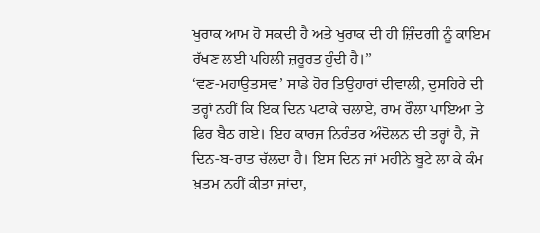ਖੁਰਾਕ ਆਮ ਹੋ ਸਕਦੀ ਹੈ ਅਤੇ ਖੁਰਾਕ ਦੀ ਹੀ ਜ਼ਿੰਦਗੀ ਨੂੰ ਕਾਇਮ ਰੱਖਣ ਲਈ ਪਹਿਲੀ ਜ਼ਰੂਰਤ ਹੁੰਦੀ ਹੈ।’’
‘ਵਣ-ਮਹਾਉਤਸਵ’ ਸਾਡੇ ਹੋਰ ਤਿਉਹਾਰਾਂ ਦੀਵਾਲੀ, ਦੁਸਹਿਰੇ ਦੀ ਤਰ੍ਹਾਂ ਨਹੀਂ ਕਿ ਇਕ ਦਿਨ ਪਟਾਕੇ ਚਲਾਏ, ਰਾਮ ਰੌਲਾ ਪਾਇਆ ਤੇ ਫਿਰ ਬੈਠ ਗਏ। ਇਹ ਕਾਰਜ ਨਿਰੰਤਰ ਅੰਦੋਲਨ ਦੀ ਤਰ੍ਹਾਂ ਹੈ, ਜੋ ਦਿਨ-ਬ-ਰਾਤ ਚੱਲਦਾ ਹੈ। ਇਸ ਦਿਨ ਜਾਂ ਮਹੀਨੇ ਬੂਟੇ ਲਾ ਕੇ ਕੰਮ ਖ਼ਤਮ ਨਹੀਂ ਕੀਤਾ ਜਾਂਦਾ,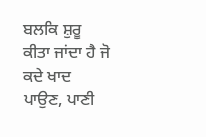ਬਲਕਿ ਸ਼ੁਰੂ ਕੀਤਾ ਜਾਂਦਾ ਹੈ ਜੋ ਕਦੇ ਖਾਦ ਪਾਉਣ, ਪਾਣੀ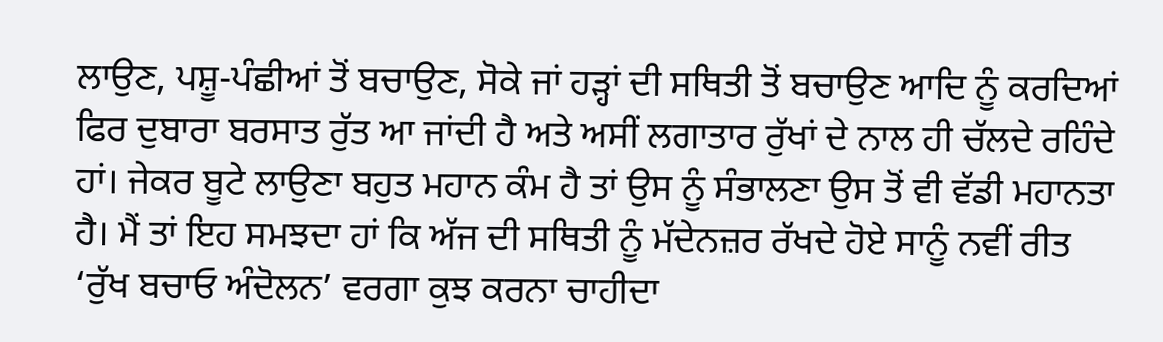ਲਾਉਣ, ਪਸ਼ੂ-ਪੰਛੀਆਂ ਤੋਂ ਬਚਾਉਣ, ਸੋਕੇ ਜਾਂ ਹੜ੍ਹਾਂ ਦੀ ਸਥਿਤੀ ਤੋਂ ਬਚਾਉਣ ਆਦਿ ਨੂੰ ਕਰਦਿਆਂ ਫਿਰ ਦੁਬਾਰਾ ਬਰਸਾਤ ਰੁੱਤ ਆ ਜਾਂਦੀ ਹੈ ਅਤੇ ਅਸੀਂ ਲਗਾਤਾਰ ਰੁੱਖਾਂ ਦੇ ਨਾਲ ਹੀ ਚੱਲਦੇ ਰਹਿੰਦੇ ਹਾਂ। ਜੇਕਰ ਬੂਟੇ ਲਾਉਣਾ ਬਹੁਤ ਮਹਾਨ ਕੰਮ ਹੈ ਤਾਂ ਉਸ ਨੂੰ ਸੰਭਾਲਣਾ ਉਸ ਤੋਂ ਵੀ ਵੱਡੀ ਮਹਾਨਤਾ ਹੈ। ਮੈਂ ਤਾਂ ਇਹ ਸਮਝਦਾ ਹਾਂ ਕਿ ਅੱਜ ਦੀ ਸਥਿਤੀ ਨੂੰ ਮੱਦੇਨਜ਼ਰ ਰੱਖਦੇ ਹੋਏ ਸਾਨੂੰ ਨਵੀਂ ਰੀਤ ‘ਰੁੱਖ ਬਚਾਓ ਅੰਦੋਲਨ’ ਵਰਗਾ ਕੁਝ ਕਰਨਾ ਚਾਹੀਦਾ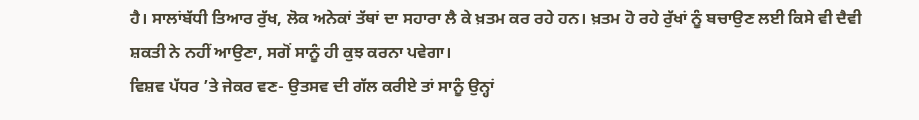ਹੈ। ਸਾਲਾਂਬੱਧੀ ਤਿਆਰ ਰੁੱਖ, ਲੋਕ ਅਨੇਕਾਂ ਤੱਥਾਂ ਦਾ ਸਹਾਰਾ ਲੈ ਕੇ ਖ਼ਤਮ ਕਰ ਰਹੇ ਹਨ। ਖ਼ਤਮ ਹੋ ਰਹੇ ਰੁੱਖਾਂ ਨੂੰ ਬਚਾਉਣ ਲਈ ਕਿਸੇ ਵੀ ਦੈਵੀ ਸ਼ਕਤੀ ਨੇ ਨਹੀਂ ਆਉਣਾ, ਸਗੋਂ ਸਾਨੂੰ ਹੀ ਕੁਝ ਕਰਨਾ ਪਵੇਗਾ।
ਵਿਸ਼ਵ ਪੱਧਰ ’ਤੇ ਜੇਕਰ ਵਣ- ਉਤਸਵ ਦੀ ਗੱਲ ਕਰੀਏ ਤਾਂ ਸਾਨੂੰ ਉਨ੍ਹਾਂ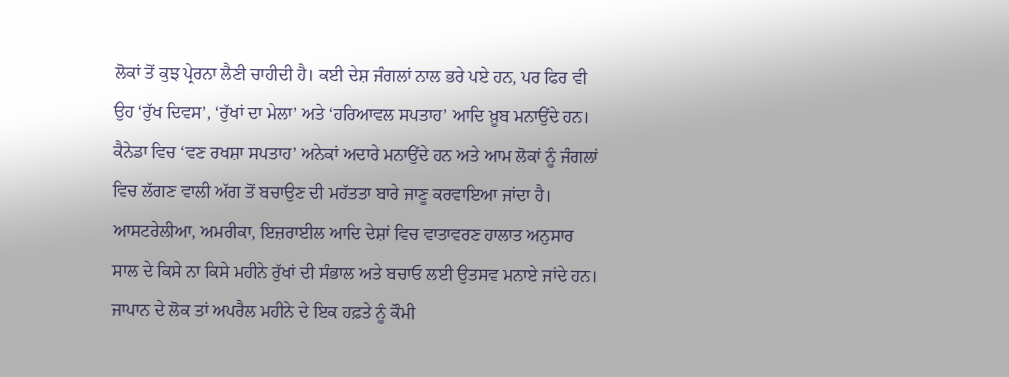ਲੋਕਾਂ ਤੋਂ ਕੁਝ ਪ੍ਰੇਰਨਾ ਲੈਣੀ ਚਾਹੀਦੀ ਹੈ। ਕਈ ਦੇਸ਼ ਜੰਗਲਾਂ ਨਾਲ ਭਰੇ ਪਏ ਹਨ, ਪਰ ਫਿਰ ਵੀ ਉਹ ‘ਰੁੱਖ ਦਿਵਸ’, ‘ਰੁੱਖਾਂ ਦਾ ਮੇਲਾ’ ਅਤੇ ‘ਹਰਿਆਵਲ ਸਪਤਾਹ’ ਆਦਿ ਖ਼ੂਬ ਮਨਾਉਂਦੇ ਹਨ। ਕੈਨੇਡਾ ਵਿਚ ‘ਵਣ ਰਖਸ਼ਾ ਸਪਤਾਹ’ ਅਨੇਕਾਂ ਅਦਾਰੇ ਮਨਾਉਂਦੇ ਹਨ ਅਤੇ ਆਮ ਲੋਕਾਂ ਨੂੰ ਜੰਗਲਾਂ ਵਿਚ ਲੱਗਣ ਵਾਲੀ ਅੱਗ ਤੋਂ ਬਚਾਉਣ ਦੀ ਮਹੱਤਤਾ ਬਾਰੇ ਜਾਣੂ ਕਰਵਾਇਆ ਜਾਂਦਾ ਹੈ। ਆਸਟਰੇਲੀਆ, ਅਮਰੀਕਾ, ਇਜ਼ਰਾਈਲ ਆਦਿ ਦੇਸ਼ਾਂ ਵਿਚ ਵਾਤਾਵਰਣ ਹਾਲਾਤ ਅਨੁਸਾਰ ਸਾਲ ਦੇ ਕਿਸੇ ਨਾ ਕਿਸੇ ਮਹੀਨੇ ਰੁੱਖਾਂ ਦੀ ਸੰਭਾਲ ਅਤੇ ਬਚਾਓ ਲਈ ਉਤਸਵ ਮਨਾਏ ਜਾਂਦੇ ਹਨ। ਜਾਪਾਨ ਦੇ ਲੋਕ ਤਾਂ ਅਪਰੈਲ ਮਹੀਨੇ ਦੇ ਇਕ ਹਫ਼ਤੇ ਨੂੰ ਕੌਮੀ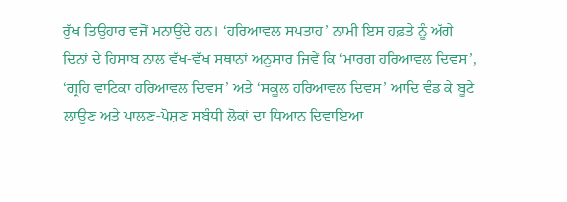ਰੁੱਖ ਤਿਉਹਾਰ ਵਜੋਂ ਮਨਾਉਂਦੇ ਹਨ। ‘ਹਰਿਆਵਲ ਸਪਤਾਹ’ ਨਾਮੀ ਇਸ ਹਫ਼ਤੇ ਨੂੰ ਅੱਗੇ ਦਿਨਾਂ ਦੇ ਹਿਸਾਬ ਨਾਲ ਵੱਖ-ਵੱਖ ਸਥਾਨਾਂ ਅਨੁਸਾਰ ਜਿਵੇਂ ਕਿ ‘ਮਾਰਗ ਹਰਿਆਵਲ ਦਿਵਸ’, ‘ਗ੍ਰਹਿ ਵਾਟਿਕਾ ਹਰਿਆਵਲ ਦਿਵਸ’ ਅਤੇ ‘ਸਕੂਲ ਹਰਿਆਵਲ ਦਿਵਸ’ ਆਦਿ ਵੰਡ ਕੇ ਬੂਟੇ ਲਾਉਣ ਅਤੇ ਪਾਲਣ-ਪੋਸ਼ਣ ਸਬੰਧੀ ਲੋਕਾਂ ਦਾ ਧਿਆਨ ਦਿਵਾਇਆ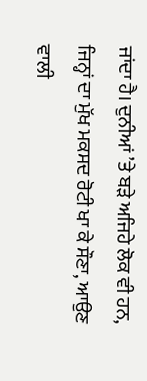ਜਾਂਦਾ ਹੈ। ਦੁਨੀਆਂ ’ਤੇ ਬੜੇ ਅਜਿਹੇ ਲੋਕ ਵੀ ਹਨ, ਜਿਨ੍ਹਾਂ ਦਾ ਮੁੱਖ ਮਕਸਦ ਰੋਟੀ ਖਾ ਕੇ ਸੌਣਾ, ਆਉਣ ਵਾਲੀ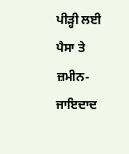ਪੀੜ੍ਹੀ ਲਈ ਪੈਸਾ ਤੇ ਜ਼ਮੀਨ-ਜਾਇਦਾਦ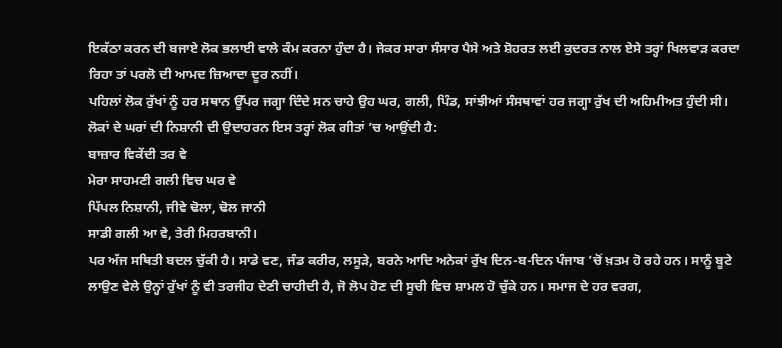ਇਕੱਠਾ ਕਰਨ ਦੀ ਬਜਾਏ ਲੋਕ ਭਲਾਈ ਵਾਲੇ ਕੰਮ ਕਰਨਾ ਹੁੰਦਾ ਹੈ। ਜੇਕਰ ਸਾਰਾ ਸੰਸਾਰ ਪੈਸੇ ਅਤੇ ਸ਼ੋਹਰਤ ਲਈ ਕੁਦਰਤ ਨਾਲ ਏਸੇ ਤਰ੍ਹਾਂ ਖਿਲਵਾੜ ਕਰਦਾ ਰਿਹਾ ਤਾਂ ਪਰਲੋ ਦੀ ਆਮਦ ਜ਼ਿਆਦਾ ਦੂਰ ਨਹੀਂ।
ਪਹਿਲਾਂ ਲੋਕ ਰੁੱਖਾਂ ਨੂੰ ਹਰ ਸਥਾਨ ਊੱਪਰ ਜਗ੍ਹਾ ਦਿੰਦੇ ਸਨ ਚਾਹੇ ਉਹ ਘਰ, ਗਲੀ, ਪਿੰਡ, ਸਾਂਝੀਆਂ ਸੰਸਥਾਵਾਂ ਹਰ ਜਗ੍ਹਾ ਰੁੱਖ ਦੀ ਅਹਿਮੀਅਤ ਹੁੰਦੀ ਸੀ। ਲੋਕਾਂ ਦੇ ਘਰਾਂ ਦੀ ਨਿਸ਼ਾਨੀ ਦੀ ਉਦਾਹਰਨ ਇਸ ਤਰ੍ਹਾਂ ਲੋਕ ਗੀਤਾਂ ’ਚ ਆਉਂਦੀ ਹੈ:
ਬਾਜ਼ਾਰ ਵਿਕੇਂਦੀ ਤਰ ਵੇ
ਮੇਰਾ ਸਾਹਮਣੀ ਗਲੀ ਵਿਚ ਘਰ ਵੇ
ਪਿੱਪਲ ਨਿਸ਼ਾਨੀ, ਜੀਵੇ ਢੋਲਾ, ਢੋਲ ਜਾਨੀ
ਸਾਡੀ ਗਲੀ ਆ ਵੇ, ਤੇਰੀ ਮਿਹਰਬਾਨੀ।
ਪਰ ਅੱਜ ਸਥਿਤੀ ਬਦਲ ਚੁੱਕੀ ਹੈ। ਸਾਡੇ ਵਣ, ਜੰਡ ਕਰੀਰ, ਲਸੂੜੇ, ਬਰਨੇ ਆਦਿ ਅਨੇਕਾਂ ਰੁੱਖ ਦਿਨ-ਬ-ਦਿਨ ਪੰਜਾਬ ’ਚੋਂ ਖ਼ਤਮ ਹੋ ਰਹੇ ਹਨ। ਸਾਨੂੰ ਬੂਟੇ ਲਾਉਣ ਵੇਲੇ ਉਨ੍ਹਾਂ ਰੁੱਖਾਂ ਨੂੰ ਵੀ ਤਰਜੀਹ ਦੇਣੀ ਚਾਹੀਦੀ ਹੈ, ਜੋ ਲੋਪ ਹੋਣ ਦੀ ਸੂਚੀ ਵਿਚ ਸ਼ਾਮਲ ਹੋ ਚੁੱਕੇ ਹਨ। ਸਮਾਜ ਦੇ ਹਰ ਵਰਗ,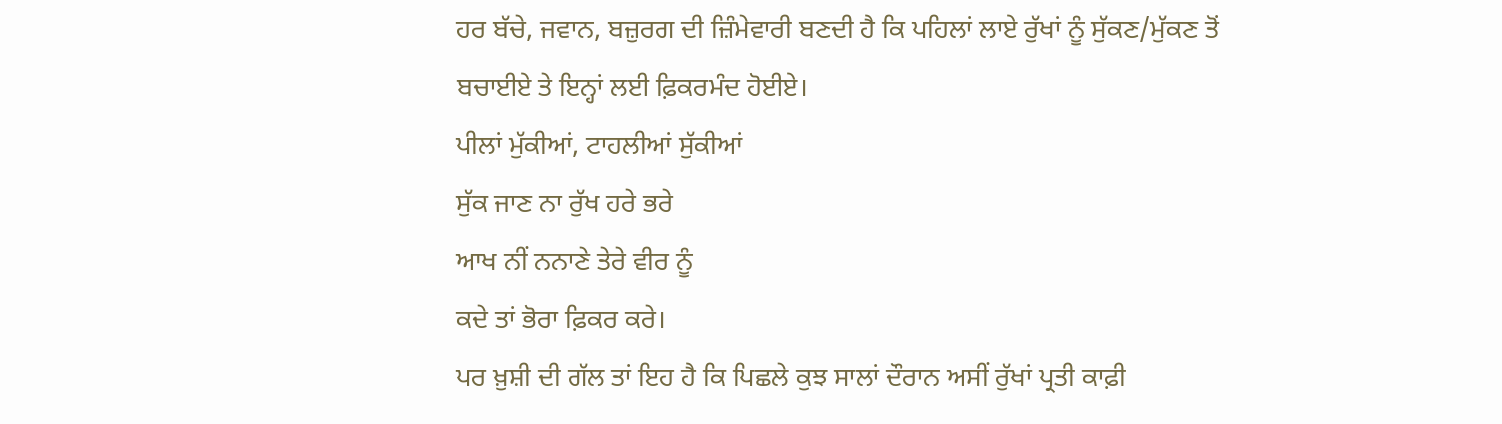ਹਰ ਬੱਚੇ, ਜਵਾਨ, ਬਜ਼ੁਰਗ ਦੀ ਜ਼ਿੰਮੇਵਾਰੀ ਬਣਦੀ ਹੈ ਕਿ ਪਹਿਲਾਂ ਲਾਏ ਰੁੱਖਾਂ ਨੂੰ ਸੁੱਕਣ/ਮੁੱਕਣ ਤੋਂ ਬਚਾਈਏ ਤੇ ਇਨ੍ਹਾਂ ਲਈ ਫ਼ਿਕਰਮੰਦ ਹੋਈਏ।
ਪੀਲਾਂ ਮੁੱਕੀਆਂ, ਟਾਹਲੀਆਂ ਸੁੱਕੀਆਂ
ਸੁੱਕ ਜਾਣ ਨਾ ਰੁੱਖ ਹਰੇ ਭਰੇ
ਆਖ ਨੀਂ ਨਨਾਣੇ ਤੇਰੇ ਵੀਰ ਨੂੰ
ਕਦੇ ਤਾਂ ਭੋਰਾ ਫ਼ਿਕਰ ਕਰੇ।
ਪਰ ਖ਼ੁਸ਼ੀ ਦੀ ਗੱਲ ਤਾਂ ਇਹ ਹੈ ਕਿ ਪਿਛਲੇ ਕੁਝ ਸਾਲਾਂ ਦੌਰਾਨ ਅਸੀਂ ਰੁੱਖਾਂ ਪ੍ਰਤੀ ਕਾਫ਼ੀ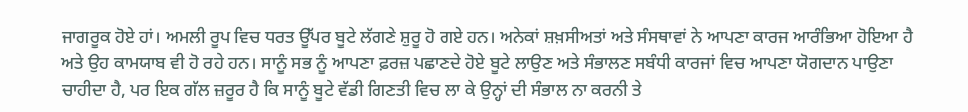ਜਾਗਰੂਕ ਹੋਏ ਹਾਂ। ਅਮਲੀ ਰੂਪ ਵਿਚ ਧਰਤ ਊੱਪਰ ਬੂਟੇ ਲੱਗਣੇ ਸ਼ੁਰੂ ਹੋ ਗਏ ਹਨ। ਅਨੇਕਾਂ ਸ਼ਖ਼ਸੀਅਤਾਂ ਅਤੇ ਸੰਸਥਾਵਾਂ ਨੇ ਆਪਣਾ ਕਾਰਜ ਆਰੰਭਿਆ ਹੋਇਆ ਹੈ ਅਤੇ ਉਹ ਕਾਮਯਾਬ ਵੀ ਹੋ ਰਹੇ ਹਨ। ਸਾਨੂੰ ਸਭ ਨੂੰ ਆਪਣਾ ਫ਼ਰਜ਼ ਪਛਾਣਦੇ ਹੋਏ ਬੂਟੇ ਲਾਉਣ ਅਤੇ ਸੰਭਾਲਣ ਸਬੰਧੀ ਕਾਰਜਾਂ ਵਿਚ ਆਪਣਾ ਯੋਗਦਾਨ ਪਾਉਣਾ ਚਾਹੀਦਾ ਹੈ, ਪਰ ਇਕ ਗੱਲ ਜ਼ਰੂਰ ਹੈ ਕਿ ਸਾਨੂੰ ਬੂਟੇ ਵੱਡੀ ਗਿਣਤੀ ਵਿਚ ਲਾ ਕੇ ਉਨ੍ਹਾਂ ਦੀ ਸੰਭਾਲ ਨਾ ਕਰਨੀ ਤੇ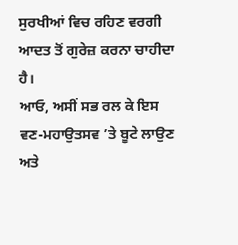ਸੁਰਖੀਆਂ ਵਿਚ ਰਹਿਣ ਵਰਗੀ ਆਦਤ ਤੋਂ ਗੁਰੇਜ਼ ਕਰਨਾ ਚਾਹੀਦਾ ਹੈ।
ਆਓ, ਅਸੀਂ ਸਭ ਰਲ ਕੇ ਇਸ ਵਣ-ਮਹਾਉਤਸਵ ’ਤੇ ਬੂਟੇ ਲਾਉਣ ਅਤੇ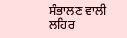ਸੰਭਾਲਣ ਵਾਲੀ ਲਹਿਰ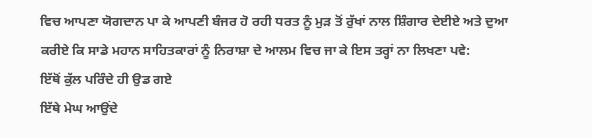ਵਿਚ ਆਪਣਾ ਯੋਗਦਾਨ ਪਾ ਕੇ ਆਪਣੀ ਬੰਜਰ ਹੋ ਰਹੀ ਧਰਤ ਨੂੰ ਮੁੜ ਤੋਂ ਰੁੱਖਾਂ ਨਾਲ ਸ਼ਿੰਗਾਰ ਦੇਈਏ ਅਤੇ ਦੁਆ ਕਰੀਏ ਕਿ ਸਾਡੇ ਮਹਾਨ ਸਾਹਿਤਕਾਰਾਂ ਨੂੰ ਨਿਰਾਸ਼ਾ ਦੇ ਆਲਮ ਵਿਚ ਜਾ ਕੇ ਇਸ ਤਰ੍ਹਾਂ ਨਾ ਲਿਖਣਾ ਪਵੇ:
ਇੱਥੋਂ ਕੁੱਲ ਪਰਿੰਦੇ ਹੀ ਉਡ ਗਏ
ਇੱਥੇ ਮੇਘ ਆਉਂਦੇ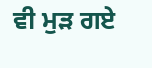ਵੀ ਮੁੜ ਗਏ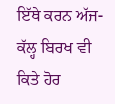ਇੱਥੇ ਕਰਨ ਅੱਜ-ਕੱਲ੍ਹ ਬਿਰਖ ਵੀ
ਕਿਤੇ ਹੋਰ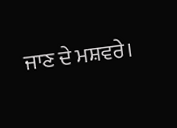ਜਾਣ ਦੇ ਮਸ਼ਵਰੇ।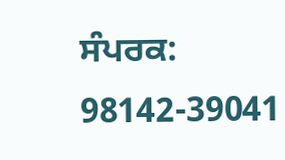ਸੰਪਰਕ: 98142-39041